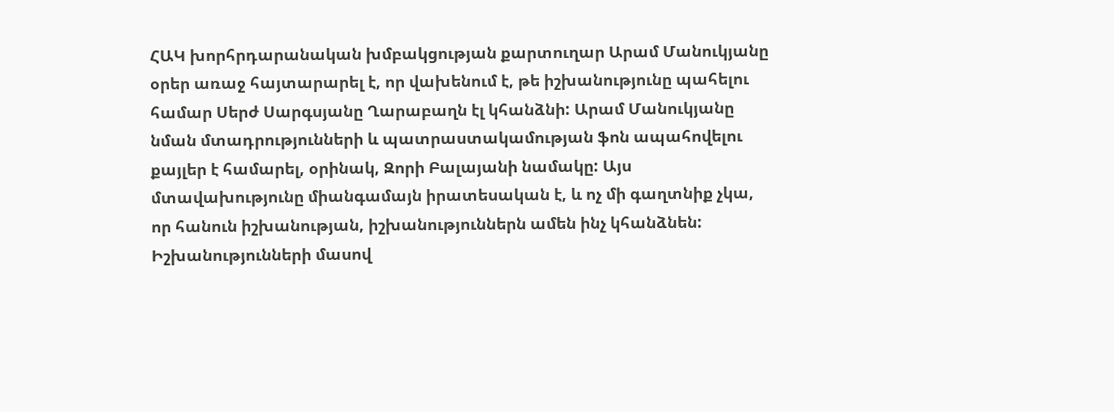ՀԱԿ խորհրդարանական խմբակցության քարտուղար Արամ Մանուկյանը օրեր առաջ հայտարարել է, որ վախենում է, թե իշխանությունը պահելու համար Սերժ Սարգսյանը Ղարաբաղն էլ կհանձնի: Արամ Մանուկյանը նման մտադրությունների և պատրաստակամության ֆոն ապահովելու քայլեր է համարել, օրինակ, Զորի Բալայանի նամակը: Այս մտավախությունը միանգամայն իրատեսական է, և ոչ մի գաղտնիք չկա, որ հանուն իշխանության, իշխանություններն ամեն ինչ կհանձնեն:
Իշխանությունների մասով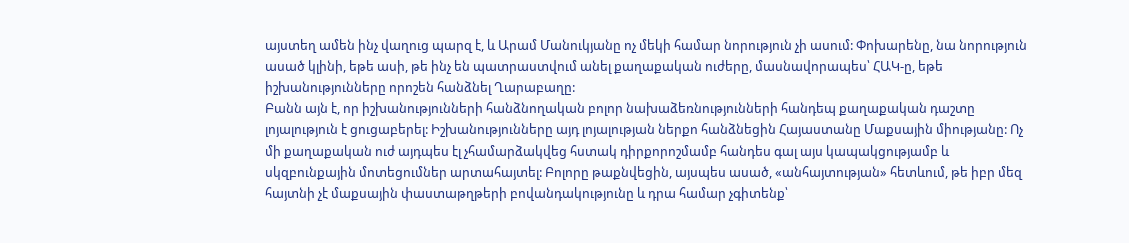այստեղ ամեն ինչ վաղուց պարզ է, և Արամ Մանուկյանը ոչ մեկի համար նորություն չի ասում: Փոխարենը, նա նորություն ասած կլինի, եթե ասի, թե ինչ են պատրաստվում անել քաղաքական ուժերը, մասնավորապես՝ ՀԱԿ-ը, եթե իշխանությունները որոշեն հանձնել Ղարաբաղը:
Բանն այն է, որ իշխանությունների հանձնողական բոլոր նախաձեռնությունների հանդեպ քաղաքական դաշտը լոյալություն է ցուցաբերել: Իշխանությունները այդ լոյալության ներքո հանձնեցին Հայաստանը Մաքսային միությանը: Ոչ մի քաղաքական ուժ այդպես էլ չհամարձակվեց հստակ դիրքորոշմամբ հանդես գալ այս կապակցությամբ և սկզբունքային մոտեցումներ արտահայտել: Բոլորը թաքնվեցին, այսպես ասած, «անհայտության» հետևում, թե իբր մեզ հայտնի չէ մաքսային փաստաթղթերի բովանդակությունը և դրա համար չգիտենք՝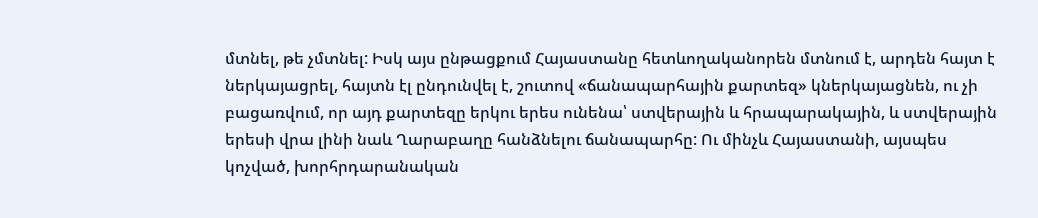մտնել, թե չմտնել: Իսկ այս ընթացքում Հայաստանը հետևողականորեն մտնում է, արդեն հայտ է ներկայացրել, հայտն էլ ընդունվել է, շուտով «ճանապարհային քարտեզ» կներկայացնեն, ու չի բացառվում, որ այդ քարտեզը երկու երես ունենա՝ ստվերային և հրապարակային, և ստվերային երեսի վրա լինի նաև Ղարաբաղը հանձնելու ճանապարհը: Ու մինչև Հայաստանի, այսպես կոչված, խորհրդարանական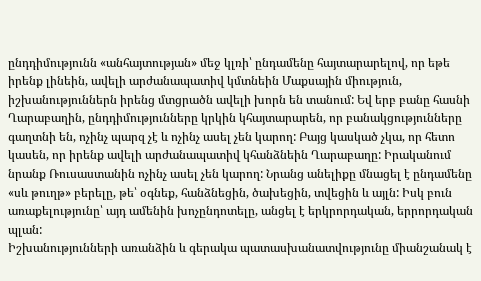ընդդիմությունն «անհայտության» մեջ կլռի՝ ընդամենը հայտարարելով, որ եթե իրենք լինեին, ավելի արժանապատիվ կմտնեին Մաքսային միություն, իշխանություններն իրենց մտցրածն ավելի խորն են տանում: Եվ երբ բանը հասնի Ղարաբաղին, ընդդիմությունները կրկին կհայտարարեն, որ բանակցությունները գաղտնի են, ոչինչ պարզ չէ և ոչինչ ասել չեն կարող: Բայց կասկած չկա, որ հետո կասեն, որ իրենք ավելի արժանապատիվ կհանձնեին Ղարաբաղը: Իրականում նրանք Ռուսաստանին ոչինչ ասել չեն կարող: Նրանց անելիքը մնացել է ընդամենը «սև թուղթ» բերելը, թե՝ օգնեք, հանձնեցին, ծախեցին, տվեցին և այլն: Իսկ բուն առաքելությունը՝ այդ ամենին խոչընդոտելը, անցել է երկրորդական, երրորդական պլան:
Իշխանությունների առանձին և գերակա պատասխանատվությունը միանշանակ է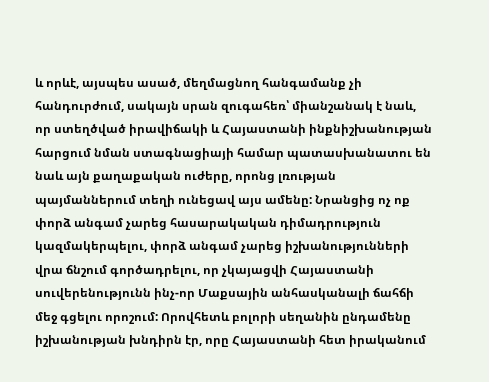և որևէ, այսպես ասած, մեղմացնող հանգամանք չի հանդուրժում, սակայն սրան զուգահեռ՝ միանշանակ է նաև, որ ստեղծված իրավիճակի և Հայաստանի ինքնիշխանության հարցում նման ստագնացիայի համար պատասխանատու են նաև այն քաղաքական ուժերը, որոնց լռության պայմաններում տեղի ունեցավ այս ամենը: Նրանցից ոչ ոք փորձ անգամ չարեց հասարակական դիմադրություն կազմակերպելու, փորձ անգամ չարեց իշխանությունների վրա ճնշում գործադրելու, որ չկայացվի Հայաստանի սուվերենությունն ինչ-որ Մաքսային անհասկանալի ճահճի մեջ գցելու որոշում: Որովհետև բոլորի սեղանին ընդամենը իշխանության խնդիրն էր, որը Հայաստանի հետ իրականում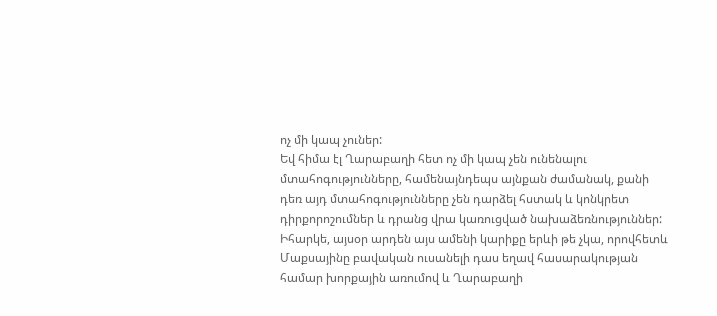ոչ մի կապ չուներ:
Եվ հիմա էլ Ղարաբաղի հետ ոչ մի կապ չեն ունենալու մտահոգությունները, համենայնդեպս այնքան ժամանակ, քանի դեռ այդ մտահոգությունները չեն դարձել հստակ և կոնկրետ դիրքորոշումներ և դրանց վրա կառուցված նախաձեռնություններ: Իհարկե, այսօր արդեն այս ամենի կարիքը երևի թե չկա, որովհետև Մաքսայինը բավական ուսանելի դաս եղավ հասարակության համար խորքային առումով և Ղարաբաղի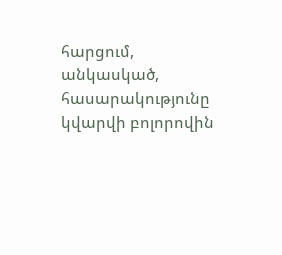հարցում, անկասկած, հասարակությունը կվարվի բոլորովին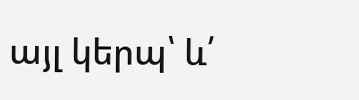այլ կերպ՝ և՛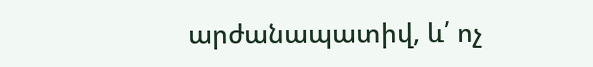արժանապատիվ, և՛ ոչ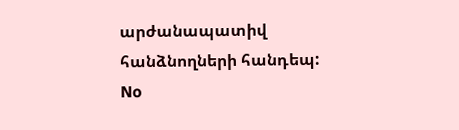արժանապատիվ հանձնողների հանդեպ:
No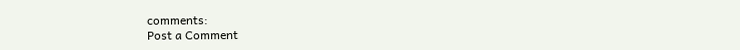comments:
Post a Comment